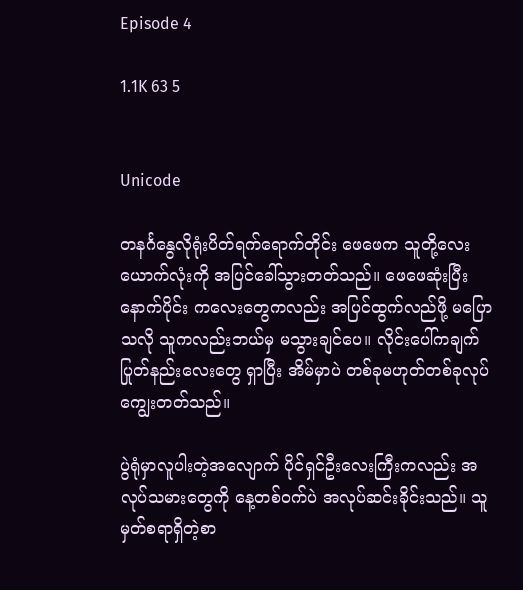Episode 4

1.1K 63 5


Unicode

တနင်္ဂနွေလိုရုံးပိတ်ရက်ရောက်တိုင်း ဖေဖေက သူတို့လေးယောက်လုံးကို အပြင်ခေါ်သွားတတ်သည်။ ဖေဖေဆုံးပြီးနောက်ပိုင်း ကလေးတွေကလည်း အပြင်ထွက်လည်ဖို့ မပြောသလို သူကလည်းဘယ်မှ မသွားချင်ပေ။ လိုင်းပေါ်ကချက်ပြုတ်နည်းလေးတွေ ရှာပြီး အိမ်မှာပဲ တစ်ခုမဟုတ်တစ်ခုလုပ်ကျွေးတတ်သည်။

ပွဲရုံမှာလူပါးတဲ့အလျောက် ပိုင်ရှင်ဦးလေးကြီးကလည်း အလုပ်သမားတွေကို နေ့တစ်ဝက်ပဲ အလုပ်ဆင်းခိုင်းသည်။ သူမှတ်စရာရှိတဲ့စာ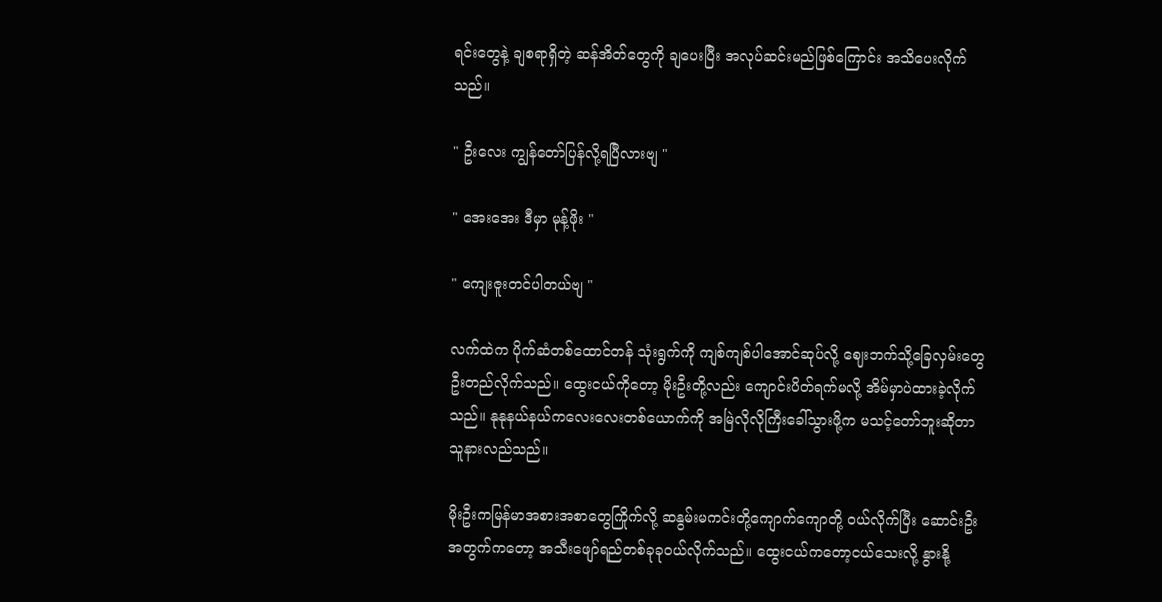ရင်းတွေနဲ့ ချစရာရှိတဲ့ ဆန်အိတ်တွေကို ချပေးပြီး အလုပ်ဆင်းမည်ဖြစ်ကြောင်း အသိပေးလိုက်သည်။

" ဦးလေး ကျွန်တော်ပြန်လို့ရပြီလားဗျ "

" အေးအေး ဒီမှာ မုန့်ဖိုး "

" ကျေးဇူးတင်ပါတယ်ဗျ "

လက်ထဲက ပိုက်ဆံတစ်ထောင်တန် သုံးရွက်ကို ကျစ်ကျစ်ပါအောင်ဆုပ်လို့ ဈေးဘက်သို့ခြေလှမ်းတွေဦးတည်လိုက်သည်။ ထွေးငယ်ကိုတော့ မိုးဦးတို့လည်း ကျောင်းပိတ်ရက်မလို့ အိမ်မှာပဲထားခဲ့လိုက်သည်။ နုနုနယ်နယ်ကလေးလေးတစ်ယောက်ကို အမြဲလိုလိုကြီးခေါ်သွားဖို့က မသင့်တော်ဘူးဆို‌တာသူနားလည်သည်။

မိုးဦးကမြန်မာအစားအစာတွေကြိုက်လို့ ဆနွမ်းမကင်းတို့ကျောက်ကျောတို့ ဝယ်လိုက်ပြီး ဆောင်းဦးအတွက်ကတော့ အသီးဖျော်ရည်တစ်ခုခုဝယ်လိုက်သည်။ ထွေးငယ်ကတော့ငယ်သေးလို့ နွားနို့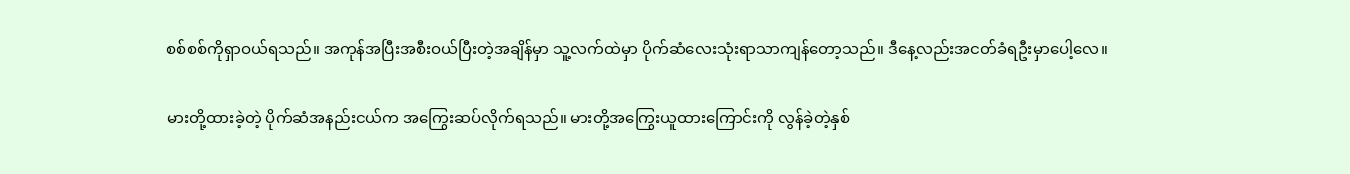စစ်စစ်ကိုရှာဝယ်ရသည်။ အကုန်အပြီးအစီးဝယ်ပြီးတဲ့အချိန်မှာ သူ့လက်ထဲမှာ ပိုက်ဆံလေးသုံးရာသာကျန်တော့သည်။ ဒီနေ့လည်းအငတ်ခံရဦးမှာပေါ့လေ။

မားတို့ထားခဲ့တဲ့ ပိုက်ဆံအနည်းငယ်က အကြွေးဆပ်လိုက်ရသည်။ မားတို့အကြွေးယူထားကြောင်းကို လွန်ခဲ့တဲ့နှစ်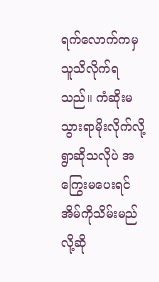ရက်လောက်ကမှ သူသိလိုက်ရသည်။ ကံဆိုးမသွားရာမိုးလိုက်လို့ရွာဆိုသလိုပဲ အကြွေးမပေးရင် အိမ်ကိုသိမ်းမည်လို့ဆို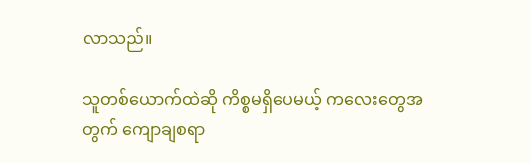လာသည်။

သူတစ်ယောက်ထဲဆို ကိစ္စမရှိပေမယ့် ကလေးတွေအတွက် ကျောချစရာ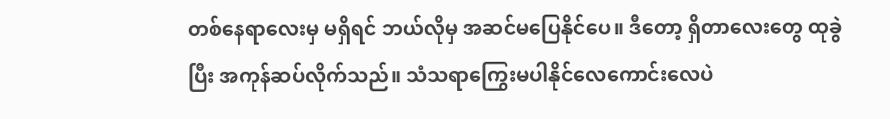တစ်နေရာလေးမှ မရှိရင် ဘယ်လိုမှ အဆင်‌မပြေနိုင်ပေ။ ဒီတော့ ရှိတာလေးတွေ ထုခွဲပြီး အကုန်ဆပ်လိုက်သည်။ သံသရာကြွေးမပါနိုင်လေကောင်းလေပဲ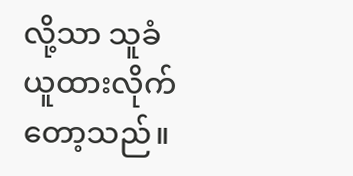လို့သာ သူခံယူထားလိုက်တော့သည်။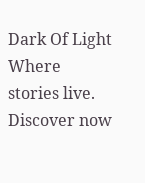Dark Of Light Where stories live. Discover now